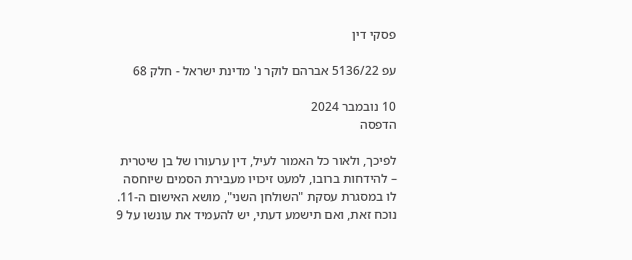פסקי דין

עפ 5136/22 אברהם לוקר נ' מדינת ישראל - חלק 68

10 נובמבר 2024
הדפסה

לפיכך, ולאור כל האמור לעיל, דין ערעורו של בן שיטרית – להידחות ברובו, למעט זיכויו מעבירת הסמים שיוחסה לו במסגרת עסקת "השולחן השני", מושא האישום ה-11. נוכח זאת, ואם תישמע דעתי, יש להעמיד את עונשו על 9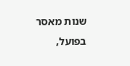שנות מאסר בפועל,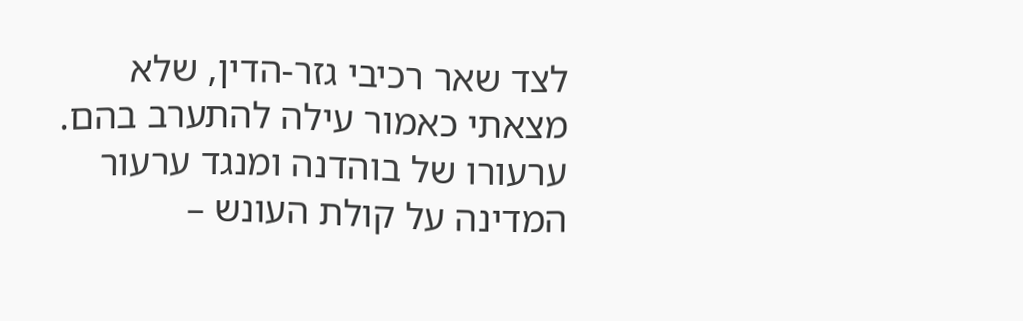לצד שאר רכיבי גזר-הדין, שלא מצאתי כאמור עילה להתערב בהם.
ערעורו של בוהדנה ומנגד ערעור המדינה על קולת העונש –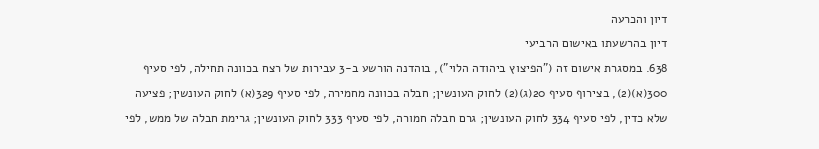דיון והכרעה
דיון בהרשעתו באישום הרביעי
638. במסגרת אישום זה ("הפיצוץ ביהודה הלוי"), בוהדנה הורשע ב-3 עבירות של רצח בכוונה תחילה, לפי סעיף 300(א)(2), בצירוף סעיף 20(ג)(2) לחוק העונשין; חבלה בכוונה מחמירה, לפי סעיף 329(א) לחוק העונשין; פציעה שלא כדין, לפי סעיף 334 לחוק העונשין; גרם חבלה חמורה, לפי סעיף 333 לחוק העונשין; גרימת חבלה של ממש, לפי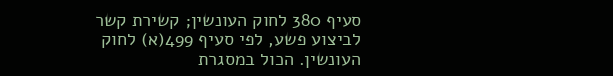סעיף 380 לחוק העונשין; קשירת קשר לביצוע פשע, לפי סעיף 499(א) לחוק העונשין. הכול במסגרת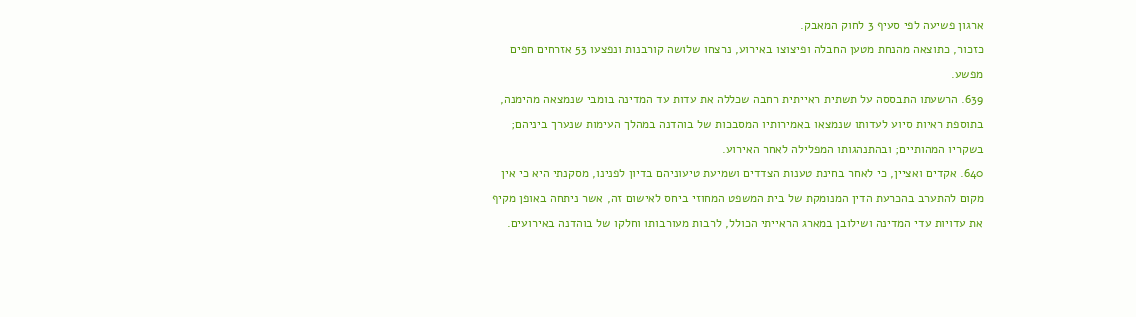ארגון פשיעה לפי סעיף 3 לחוק המאבק.
כזכור, כתוצאה מהנחת מטען החבלה ופיצוצו באירוע, נרצחו שלושה קורבנות ונפצעו 53 אזרחים חפים מפשע.
639. הרשעתו התבססה על תשתית ראייתית רחבה שכללה את עדות עד המדינה בומבי שנמצאה מהימנה, בתוספת ראיות סיוע לעדותו שנמצאו באמירותיו המסבכות של בוהדנה במהלך העימות שנערך ביניהם; בשקריו המהותיים; ובהתנהגותו המפלילה לאחר האירוע.
640. אקדים ואציין, כי לאחר בחינת טענות הצדדים ושמיעת טיעוניהם בדיון לפנינו, מסקנתי היא כי אין מקום להתערב בהכרעת הדין המנומקת של בית המשפט המחוזי ביחס לאישום זה, אשר ניתחה באופן מקיף את עדויות עדי המדינה ושילובן במארג הראייתי הכולל, לרבות מעורבותו וחלקו של בוהדנה באירועים.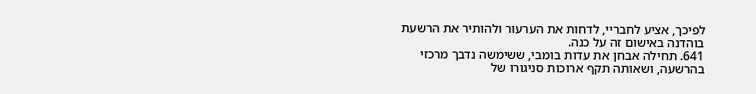לפיכך, אציע לחבריי, לדחות את הערעור ולהותיר את הרשעת בוהדנה באישום זה על כנה.
641. תחילה אבחן את עדות בומבי, ששימשה נדבך מרכזי בהרשעה, ושאותה תקף ארוכות סניגורו של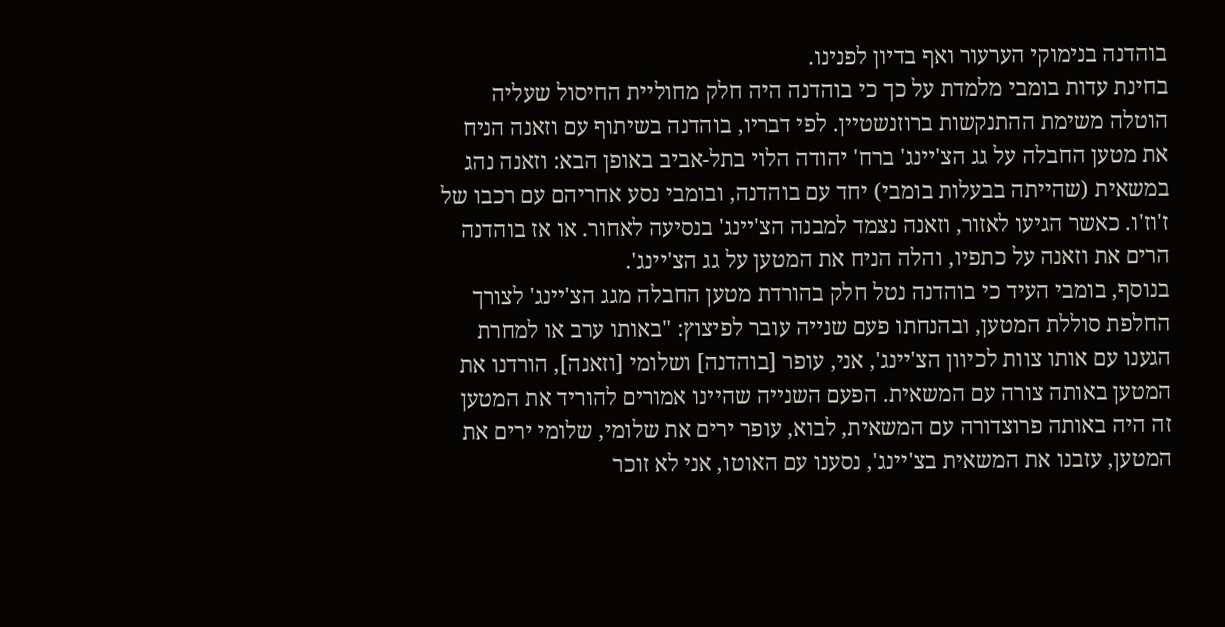בוהדנה בנימוקי הערעור ואף בדיון לפנינו.
בחינת עדות בומבי מלמדת על כך כי בוהדנה היה חלק מחוליית החיסול שעליה הוטלה משימת ההתנקשות ברוזנשטיין. לפי דבריו, בוהדנה בשיתוף עם וזאנה הניח את מטען החבלה על גג הצ'יינג' ברח' יהודה הלוי בתל-אביב באופן הבא: וזאנה נהג במשאית (שהייתה בבעלות בומבי) יחד עם בוהדנה, ובומבי נסע אחריהם עם רכבו של ז'וז'ו. כאשר הגיעו לאזור, וזאנה נצמד למבנה הצ'יינג' בנסיעה לאחור. או אז בוהדנה הרים את וזאנה על כתפיו, והלה הניח את המטען על גג הצ'יינג'.
בנוסף, בומבי העיד כי בוהדנה נטל חלק בהורדת מטען החבלה מגג הצ'יינג' לצורך החלפת סוללת המטען, ובהנחתו פעם שנייה עובר לפיצוץ: "באותו ערב או למחרת הגענו עם אותו צוות לכיוון הצ'יינג', אני, עופר [בוהדנה] ושלומי [וזאנה], הורדנו את המטען באותה צורה עם המשאית. הפעם השנייה שהיינו אמורים להוריד את המטען זה היה באותה פרוצדורה עם המשאית, לבוא, עופר ירים את שלומי, שלומי ירים את המטען, עזבנו את המשאית בצ'יינג', נסענו עם האוטו, אני לא זוכר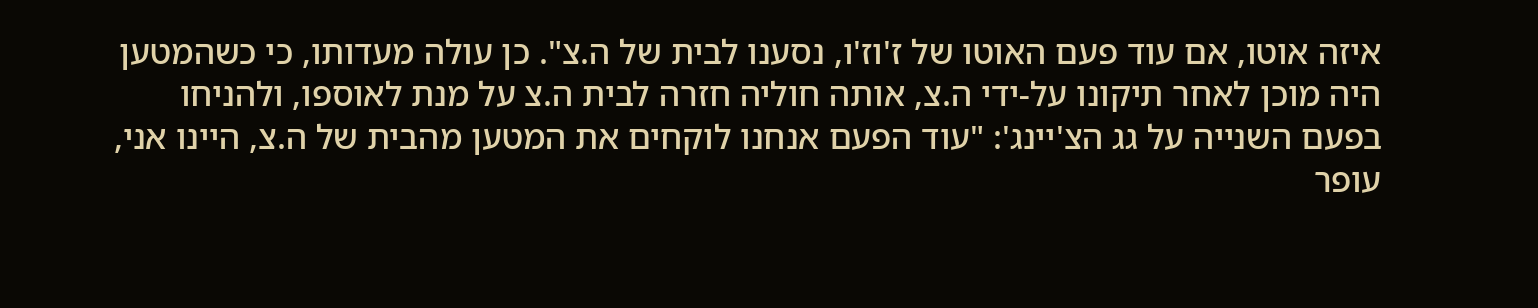איזה אוטו, אם עוד פעם האוטו של ז'וז'ו, נסענו לבית של ה.צ". כן עולה מעדותו, כי כשהמטען היה מוכן לאחר תיקונו על-ידי ה.צ, אותה חוליה חזרה לבית ה.צ על מנת לאוספו, ולהניחו בפעם השנייה על גג הצ'יינג': "עוד הפעם אנחנו לוקחים את המטען מהבית של ה.צ, היינו אני, עופר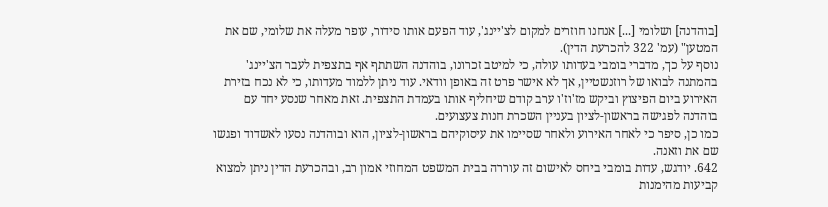[בוהדנה] ושלומי [...] אנחנו חוזרים למקום לצ'יינג', עוד הפעם אותו סידור, עופר מעלה את שלומי, שם את המטען" (עמ' 322 להכרעת הדין).
נוסף על כך, מדברי בומבי בעדותו עולה, כי למיטב זכרונו, בוהדנה השתתף אף בתצפית לעבר הצ'יינג' בהמתנה לבואו של רוזנשטיין, אך לא אישר פרט זה באופן וודאי. עוד ניתן ללמוד מעדותו, כי לא נכח בזירת האירוע ביום הפיצוץ וביקש מז'וז'ו ערב קודם שיחליף אותו בעמדת התצפית. זאת מאחר שנסע יחד עם בוהדנה לפגישה בראשון-לציון בעניין השכרת חנות צעצועים.
כמו כן, סיפר כי לאחר האירוע ולאחר שסיימו את עיסוקיהם בראשון-לציון, הוא ובוהדנה נסעו לאשדוד ופגשו שם את וזאנה.
642. יודגש, עדות בומבי ביחס לאישום זה עוררה בבית המשפט המחוזי אמון רב, ובהכרעת הדין ניתן למצוא קביעות מהימנות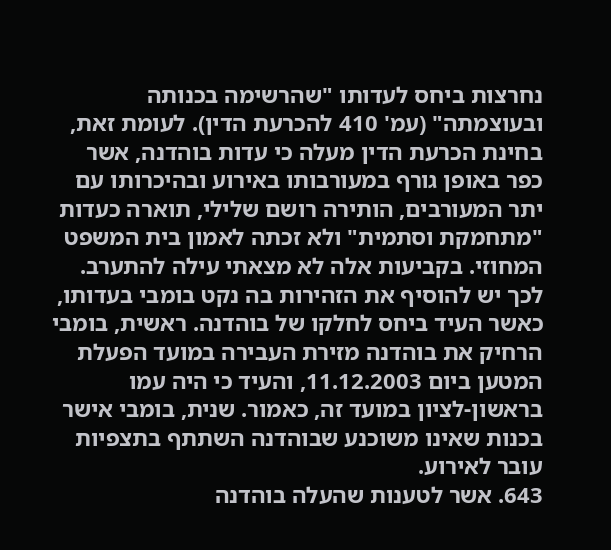נחרצות ביחס לעדותו "שהרשימה בכנותה ובעוצמתה" (עמ' 410 להכרעת הדין). לעומת זאת, בחינת הכרעת הדין מעלה כי עדות בוהדנה, אשר כפר באופן גורף במעורבותו באירוע ובהיכרותו עם יתר המעורבים, הותירה רושם שלילי, תוארה כעדות "מתחמקת וסתמית" ולא זכתה לאמון בית המשפט המחוזי. בקביעות אלה לא מצאתי עילה להתערב.
לכך יש להוסיף את הזהירות בה נקט בומבי בעדותו, כאשר העיד ביחס לחלקו של בוהדנה. ראשית, בומבי הרחיק את בוהדנה מזירת העבירה במועד הפעלת המטען ביום 11.12.2003, והעיד כי היה עמו בראשון-לציון במועד זה, כאמור. שנית, בומבי אישר בכנות שאינו משוכנע שבוהדנה השתתף בתצפיות עובר לאירוע.
643. אשר לטענות שהעלה בוהדנה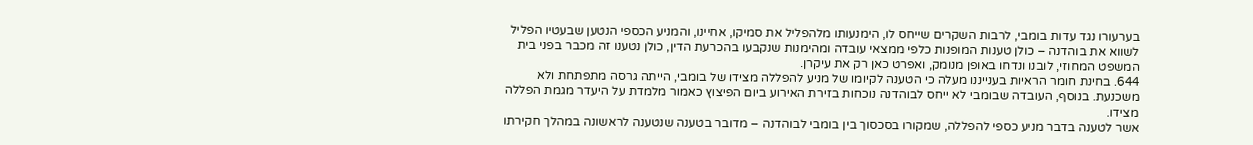בערעורו נגד עדות בומבי, לרבות השקרים שייחס לו, הימנעותו מלהפליל את סמיקו, אחיינו, והמניע הכספי הנטען שבעטיו הפליל לשווא את בוהדנה – כולן טענות המופנות כלפי ממצאי עובדה ומהימנות שנקבעו בהכרעת הדין, כולן נטענו זה מכבר בפני בית המשפט המחוזי, לובנו ונדחו באופן מנומק, ואפרט כאן רק את עיקרן.
644. בחינת חומר הראיות בענייננו מעלה כי הטענה לקיומו של מניע להפללה מצידו של בומבי, הייתה גרסה מתפתחת ולא משכנעת. בנוסף, העובדה שבומבי לא ייחס לבוהדנה נוכחות בזירת האירוע ביום הפיצוץ כאמור מלמדת על היעדר מגמת הפללה מצידו.
אשר לטענה בדבר מניע כספי להפללה, שמקורו בסכסוך בין בומבי לבוהדנה – מדובר בטענה שנטענה לראשונה במהלך חקירתו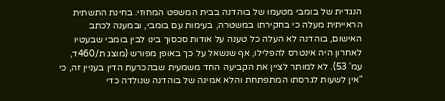הנגדית של בומבי מטעמו של בוהדנה בבית המשפט המחוזי. בחינת התשתית הראייתית מעלה כי בחקירתו במשטרה, בעימות עם בומבי, ובמענה לכתב האישום, בוהדנה לא העלה כל טענה על אודות סכסוך בינו לבין בומבי שבעטיו לאחרון היה אינטרס להפלילו, אף שנשאל על כך באופן מפורש (מוצג ת/460ד, עמ' 53). לא למותר לציין את הקביעה החד משמעית שבהכרעת הדין בעניין זה, כי "אין לשעות לגרסתו המתפתחת והלא אמינה של בוהדנה שנולדה כדי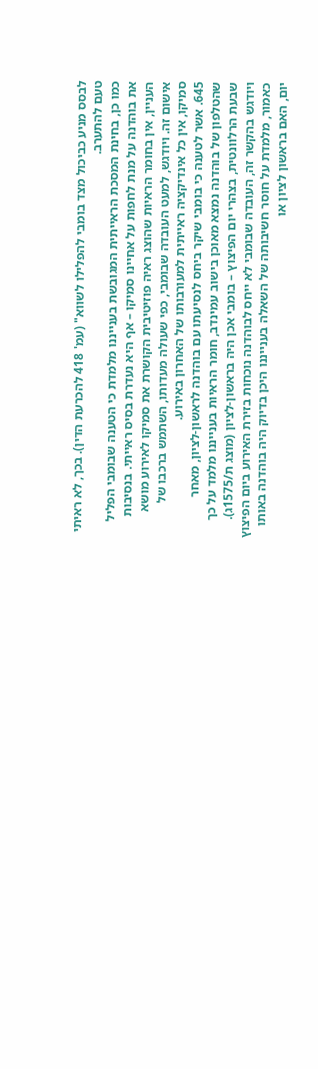לבסס מניע כביכול מצד בומבי להפלילו לשווא" (עמ' 418 להכרעת הדין). בכך, לא ראיתי טעם להתערב.
כמו כן, בחינת המסכת הראייתית המגובשת בענייננו מלמדת כי הטענה שבומבי הפליל את בוהדנה על מנת לחפות על אחיינו סמיקו – אף היא נעדרת בסיס ראייתי. בנסיבות העניין, אין בחומר הראיות שהוצג ראיה פוזיטיבית הקושרת את סמיקו לאירוע מושא אישום זה. ויודגש, למעט העובדה שבומבי, כפי שעולה מעדותו, השתמש ברכבו של סמיקו, אין כל אינדיקציה ראייתית למעורבותו של האחרון באירוע.
645. אשר לטענה כי בומבי שיקר ביחס לנסיעתו עם בוהדנה לראשון-לציון, מאחר שהטלפון של בוהדנה נמצא מאוכן בישוב עמינדב, חומר הראיות בענייננו מלמד על כך שבעת הרלוונטית, בצהרי יום הפיצוץ – בומבי אכן היה בראשון-לציון (מוצג ת/1575ג).
ויודגש בהקשר זה, העובדה שבומבי לא ייחס לבוהדנה נוכחות בזירת האירוע ביום הפיצוץ כאמור, מלמדת על חוסר חשיבותה של השאלה בענייננו היכן בדיוק היה בוהדנה באותו יום, האם בראשון לציון או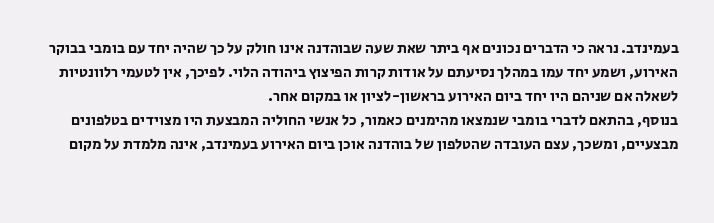בעמינדב. נראה כי הדברים נכונים אף ביתר שאת שעה שבוהדנה אינו חולק על כך שהיה יחד עם בומבי בבוקר האירוע, ושמע יחד עמו במהלך נסיעתם על אודות קרות הפיצוץ ביהודה הלוי. לפיכך, אין לטעמי רלוונטיות לשאלה אם שניהם היו יחד ביום האירוע בראשון-לציון או במקום אחר.
בנוסף, בהתאם לדברי בומבי שנמצאו מהימנים כאמור, כל אנשי החוליה המבצעת היו מצוידים בטלפונים מבצעיים, ומשכך, עצם העובדה שהטלפון של בוהדנה אוכן ביום האירוע בעמינדב, אינה מלמדת על מקום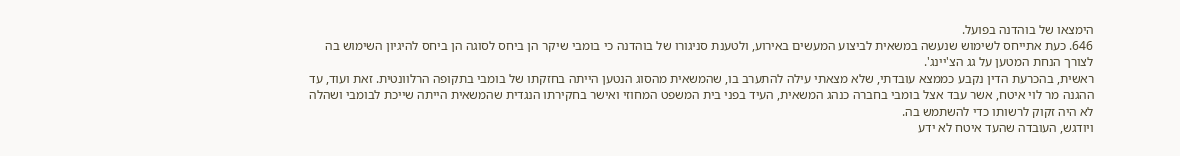הימצאו של בוהדנה בפועל.
646. כעת אתייחס לשימוש שנעשה במשאית לביצוע המעשים באירוע, ולטענת סניגורו של בוהדנה כי בומבי שיקר הן ביחס לסוגה הן ביחס להיגיון השימוש בה לצורך הנחת המטען על גג הצ'יינג'.
ראשית, בהכרעת הדין נקבע כממצא עובדתי, שלא מצאתי עילה להתערב בו, שהמשאית מהסוג הנטען הייתה בחזקתו של בומבי בתקופה הרלוונטית. זאת ועוד, עד ההגנה מר לוי איטח, אשר עבד אצל בומבי בחברה כנהג המשאית, העיד בפני בית המשפט המחוזי ואישר בחקירתו הנגדית שהמשאית הייתה שייכת לבומבי ושהלה לא היה זקוק לרשותו כדי להשתמש בה.
ויודגש, העובדה שהעד איטח לא ידע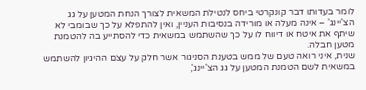לומר בעדותו דבר קונקרטי ביחס לנטילת המשאית לצורך הנחת המטען על גג הצ'יינג' – אינה מעלה או מורידה בנסיבות העניין, ואין להתפלא על כך שבומבי לא שיתף את איטח או דיווח לו על כך שהשתמש במשאית כדי להסתייע בה להטמנת מטען חבלה.
שנית, איני רואה טעם של ממש בטענת הסניגור אשר חלק על עצם ההיגיון להשתמש במשאית לשם הטמנת המטען על גג הצ'יינג',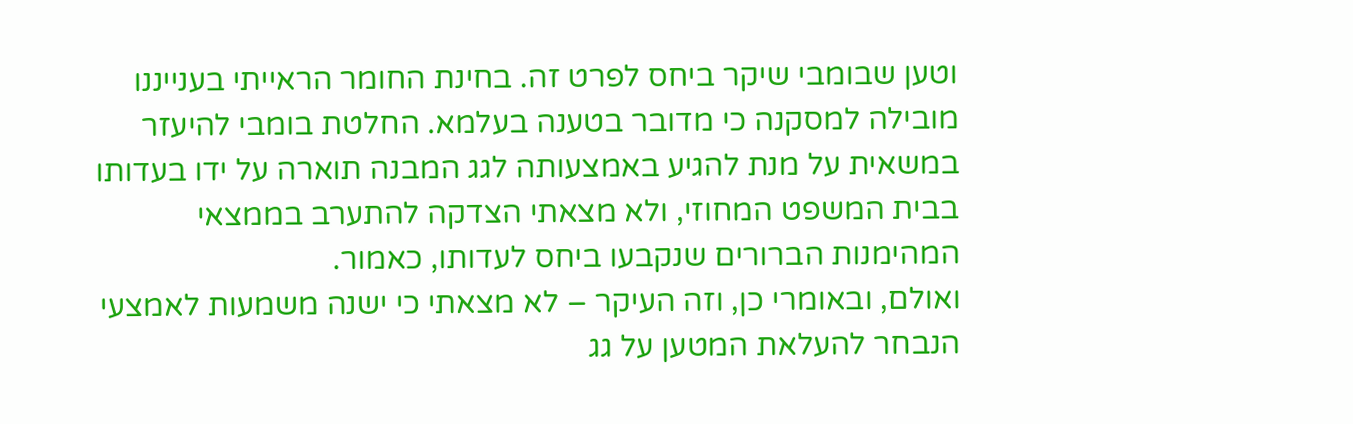וטען שבומבי שיקר ביחס לפרט זה. בחינת החומר הראייתי בענייננו מובילה למסקנה כי מדובר בטענה בעלמא. החלטת בומבי להיעזר במשאית על מנת להגיע באמצעותה לגג המבנה תוארה על ידו בעדותו בבית המשפט המחוזי, ולא מצאתי הצדקה להתערב בממצאי המהימנות הברורים שנקבעו ביחס לעדותו, כאמור.
ואולם, ובאומרי כן, וזה העיקר – לא מצאתי כי ישנה משמעות לאמצעי הנבחר להעלאת המטען על גג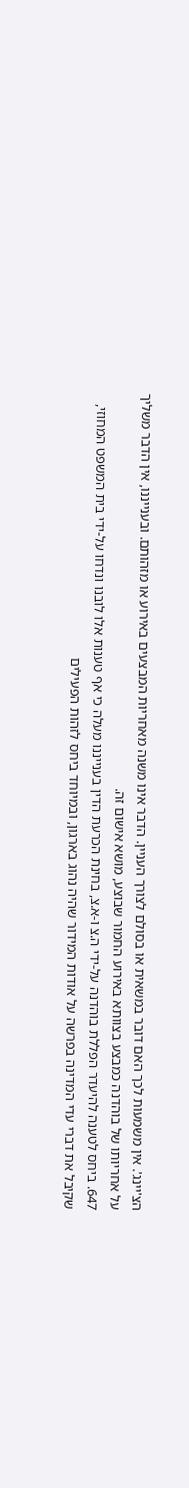הצ'יינג'. אין משמעות לכך האם דובר במשאית או בסולם לצורך העניין. הדבר אינו משנה מאחריות המבצעים באירוע או מזהותם. ובענייננו, אין הדבר משליך על אחריותו של בוהדנה כמבצע בצוותא באירוע החמור שבוצע, מושא אישום זה.
647. ביחס לטענה להיעדר הפללת בוהדנה על-ידי ה.צ ו-א.צ, בחינת הכרעת הדין בענייננו מעלה כי אף טענות אלו לובנו ונדחו על-ידי בית המשפט המחוזי, שקיבל את דברי עדי המדינה בפרשה על אודות המידור שהיה נהוג בארגון, ובמיוחד ביחס לזהות הפעילים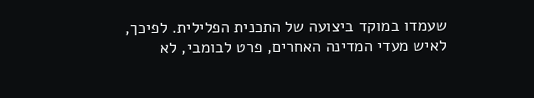שעמדו במוקד ביצועה של התכנית הפלילית. לפיכך, לאיש מעדי המדינה האחרים, פרט לבומבי, לא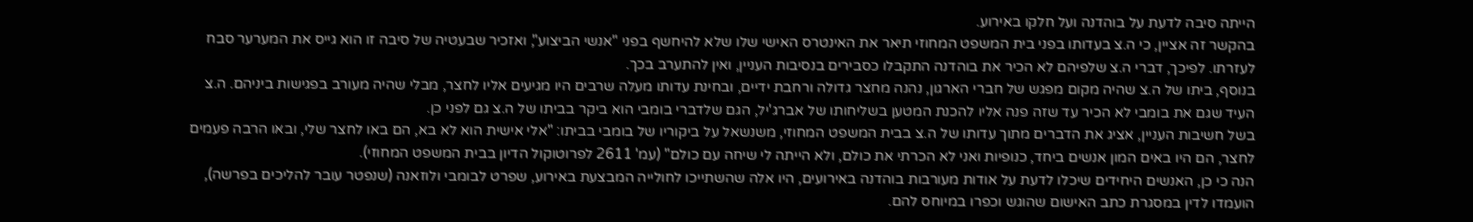הייתה סיבה לדעת על בוהדנה ועל חלקו באירוע.
בהקשר זה אציין, כי ה.צ בעדותו בפני בית המשפט המחוזי תיאר את האינטרס האישי שלו שלא להיחשף בפני "אנשי הביצוע", ואזכיר שבעטיה של סיבה זו הוא גייס את המערער סבח לעזרתו. לפיכך, דברי ה.צ שלפיהם לא הכיר את בוהדנה התקבלו כסבירים בנסיבות העניין, ואין להתערב בכך.
בנוסף, ביתו של ה.צ שהיה מקום מפגש של חברי הארגון, נהנה מחצר גדולה ורחבת ידיים, ובחינת עדותו מעלה שרבים היו מגיעים אליו לחצר, מבלי שהיה מעורב בפגישות ביניהם. ה.צ העיד שגם את בומבי לא הכיר עד שזה פנה אליו להכנת המטען בשליחותו של אברג'יל, הגם שלדברי בומבי הוא ביקר בביתו של ה.צ גם לפני כן.
בשל חשיבות העניין, אציג את הדברים מתוך עדותו של ה.צ בבית המשפט המחוזי, משנשאל על ביקוריו של בומבי בביתו: "אלי אישית הוא לא בא, הם באו לחצר שלי, ובאו הרבה פעמים לחצר, הם היו באים המון אנשים ביחד, כנופיות ואני לא הכרתי את כולם, ולא הייתה לי שיחה עם כולם" (עמ' 2611 לפרוטוקול הדיון בבית המשפט המחוזי).
הנה כי כן, האנשים היחידים שיכלו לדעת על אודות מעורבות בוהדנה באירועים, היו אלה שהשתייכו לחולייה המבצעת באירוע, שפרט לבומבי ולוזאנה (שנפטר עובר להליכים בפרשה), הועמדו לדין במסגרת כתב האישום שהוגש וכפרו במיוחס להם.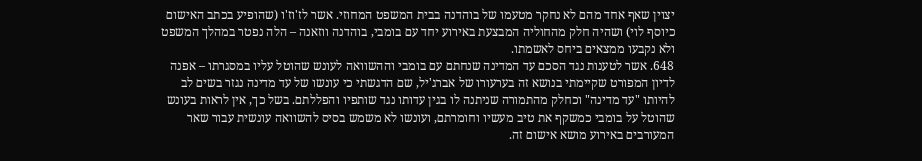יצוין שאף אחד מהם לא נחקר מטעמו של בוהדנה בבית המשפט המחוזי. אשר לז'וז'ו (שהופיע בכתב האישום כיוסף לוי) ושהיה חלק מהחוליה המבצעת באירוע יחד עם בומבי, בוהדנה ווזאנה – הלה נפטר במהלך המשפט ולא נקבעו ממצאים ביחס לאשמתו.
648. אשר לטענות נגד הסכם עד המדינה שנחתם עם בומבי וההשוואה לעונש שהוטל עליו במסגרתו – אפנה לדיון המפורט שקיימתי בנושא זה בערעורו של אברג'יל, שם הדגשתי כי עונשו של עד מדינה נגזר בשים לב להיותו "עד מדינה" וכחלק מהתמורה שניתנה לו בגין עדותו נגד שותפיו והפללתם. בשל כך, אין לראות בעונש שהוטל על בומבי כמשקף את טיב מעשיו וחומרתם, ועונשו לא משמש בסיס להשוואה עונשית עבור שאר המעורבים באירוע מושא אישום זה.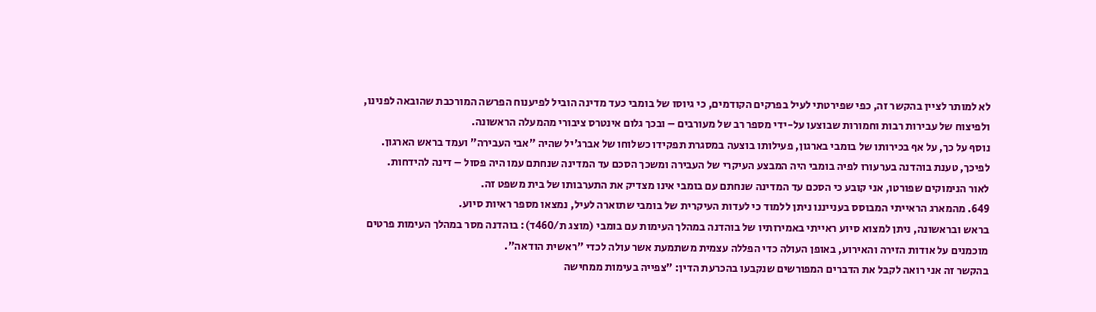לא למותר לציין בהקשר זה, כפי שפירטתי לעיל בפרקים הקודמים, כי גיוסו של בומבי כעד מדינה הוביל לפיענוח הפרשה המורכבת שהובאה לפנינו, ולפיצוח של עבירות רבות וחמורות שבוצעו על-ידי מספר רב של מעורבים – ובכך גלום אינטרס ציבורי מהמעלה הראשונה.
נוסף על כך, על אף בכירותו של בומבי בארגון, פעילותו בוצעה במסגרת תפקידו כשלוחו של אברג'יל שהיה "אבי העבירה" ועמד בראש הארגון. לפיכך, טענת בוהדנה בערעורו לפיה בומבי היה המבצע העיקרי של העבירה ומשכך הסכם עד המדינה שנחתם עמו היה פסול – דינה להידחות.
לאור הנימוקים שפורטו, אני קובע כי הסכם עד המדינה שנחתם עם בומבי אינו מצדיק את התערבותו של בית משפט זה.
649. מהמארג הראייתי המבוסס בענייננו ניתן ללמוד כי לעדות העיקרית של בומבי שתוארה לעיל, נמצאו מספר ראיות סיוע.
בראש ובראשונה, ניתן למצוא סיוע ראייתי באמירותיו של בוהדנה במהלך העימות עם בומבי (מוצג ת/460ד): בוהדנה מסר במהלך העימות פרטים מוכמנים על אודות הזירה והאירוע, באופן העולה כדי הפללה עצמית משתמעת אשר עולה לכדי "ראשית הודאה".
בהקשר זה אני רואה לקבל את הדברים המפורשים שנקבעו בהכרעת הדין: "צפייה בעימות ממחישה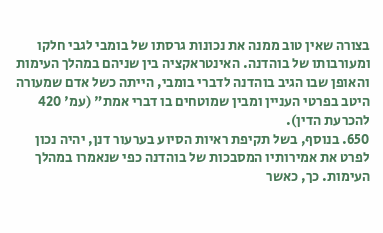בצורה שאין טוב ממנה את נכונות גרסתו של בומבי לגבי חלקו ומעורבותו של בוהדנה. האינטראקציה בין שניהם במהלך העימות והאופן שבו הגיב בוהדנה לדברי בומבי, הייתה כשל אדם שמעורה היטב בפרטי העניין ומבין שמוטחים בו דברי אמת" (עמ' 420 להכרעת הדין).
650. בנוסף, בשל תקיפת ראיות הסיוע בערעור דנן, יהיה נכון לפרט את אמירותיו המסבכות של בוהדנה כפי שנאמרו במהלך העימות. כך, כאשר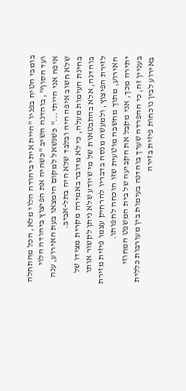בומבי הטיח בפניו "היית איתי ביהודה הלוי מלא, הכל מהתחלה ועד הסוף", בוהדנה השיב "כשהיה את הפיצוץ ביהודה הלוי איפה אני הייתי..." כשנשאל למקום הימצאו בעת האירוע, ענה שלא חשוב איפה היה ובלבד שלא היה בתל-אביב.
בחינת העימות מעלה, כי לא מדובר באמירה מקרית מצידו של בוהדנה, אלא בהתבטאות של מי שיודע שלא ניתן לקשור אותו לזירת הפיצוץ, ולמעשה מנסה בדבריו להרחיק עצמו פיזית מזירת האירוע, מתוך מחשבה מוטעית שזו הוכחה לחפותו.
יתירה מכך, אני מקבל את הקביעה של בית המשפט המחוזי בעניין זה, כי ההפרדה שערך בוהדנה בעימות בין מעורבות כללית באירוע לבין נוכחות פיזית בזירה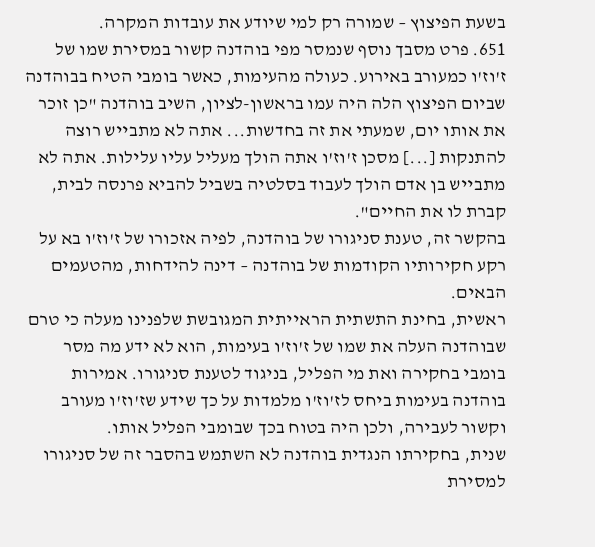בשעת הפיצוץ – שמורה רק למי שיודע את עובדות המקרה.
651. פרט מסבך נוסף שנמסר מפי בוהדנה קשור במסירת שמו של ז'וז'ו כמעורב באירוע. כעולה מהעימות, כאשר בומבי הטיח בבוהדנה שביום הפיצוץ הלה היה עמו בראשון-לציון, השיב בוהדנה "כן זוכר את אותו יום, שמעתי את זה בחדשות... אתה לא מתבייש רוצה להתנקות [...] מסכן ז'וז'ו אתה הולך מעליל עליו עלילות. אתה לא מתבייש בן אדם הולך לעבוד בסלטיה בשביל להביא פרנסה לבית, קברת לו את החיים".
בהקשר זה, טענת סניגורו של בוהדנה, לפיה אזכורו של ז'וז'ו בא על רקע חקירותיו הקודמות של בוהדנה – דינה להידחות, מהטעמים הבאים.
ראשית, בחינת התשתית הראייתית המגובשת שלפנינו מעלה כי טרם שבוהדנה העלה את שמו של ז'וז'ו בעימות, הוא לא ידע מה מסר בומבי בחקירה ואת מי הפליל, בניגוד לטענת סניגורו. אמירות בוהדנה בעימות ביחס לז'וז'ו מלמדות על כך שידע שז'וז'ו מעורב וקשור לעבירה, ולכן היה בטוח בכך שבומבי הפליל אותו.
שנית, בחקירתו הנגדית בוהדנה לא השתמש בהסבר זה של סניגורו למסירת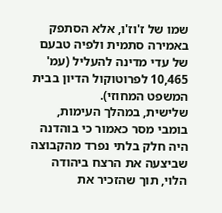שמו של ז'וז'ו, אלא הסתפק באמירה סתמית ולפיה טבעם של עדי מדינה להעליל (עמ' 10,465 לפרוטוקול הדיון בבית המשפט המחוזי).
שלישית, במהלך העימות, בומבי מסר כאמור כי בוהדנה היה חלק בלתי נפרד מהקבוצה שביצעה את הרצח ביהודה הלוי, תוך שהזכיר את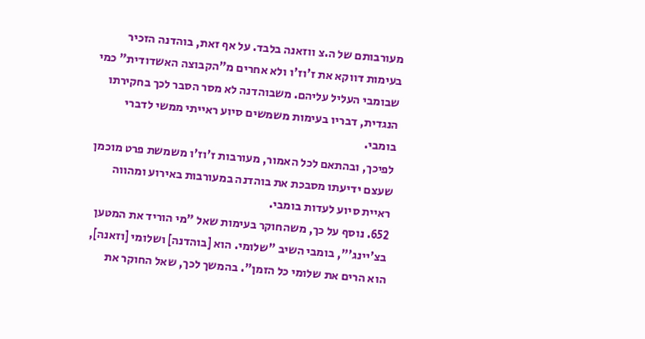מעורבותם של ה.צ ווזאנה בלבד. על אף זאת, בוהדנה הזכיר בעימות דווקא את ז'וז'ו ולא אחרים מ"הקבוצה האשדודית" כמי שבומבי העליל עליהם. משבוהדנה לא מסר הסבר לכך בחקירתו הנגדית, דבריו בעימות משמשים סיוע ראייתי ממשי לדברי בומבי.
לפיכך, ובהתאם לכל האמור, מעורבות ז'וז'ו משמשת פרט מוכמן שעצם ידיעתו מסבכת את בוהדנה במעורבות באירוע ומהווה ראיית סיוע לעדות בומבי.
652. נוסף על כך, משהחוקר בעימות שאל "מי הוריד את המטען בצ'יינג'", בומבי השיב "שלומי. הוא [בוהדנה] ושלומי [וזאנה], הוא הרים את שלומי כל הזמן". בהמשך לכך, שאל החוקר את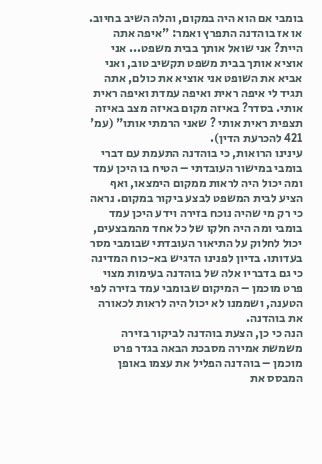בומבי אם הוא היה במקום, והלה השיב בחיוב. או אז בוהדנה התפרץ ואמר: "איפה אתה היית? אני שואל אותך בבית משפט... אני אוציא אותך בבית משפט תקשיב טוב, ואני אביא את השופט אני אוציא את כולם, אתה תגיד לי איפה ראית ואיפה עמדת ואיפה ראית אותי. בסדר? באיזה מקום באיזה מצב באיזה תצפית ראית אותי ? שאני הרמתי אותו" (עמ' 421 להכרעת הדין).
עינינו הרואות, כי בוהדנה התעמת עם דברי בומבי במישור העובדתי – הטיח בו היכן עמד ומה יכול היה לראות ממקום הימצאו, ואף הציע לבית המשפט לבצע ביקור במקום. נראה כי רק מי שהיה נוכח בזירה וידע היכן עמד בומבי ומה היה חלקו של כל אחד מהמבצעים, יכול לחלוק על התיאור העובדתי שבומבי מסר בעדותו. בדיון לפנינו הדגיש בא-כוח המדינה כי גם בדבריו אלה של בוהדנה בעימות מצוי פרט מוכמן – המיקום שבומבי עמד בזירה לפי הטענה, ושממנו לא יכול היה לראות לכאורה את בוהדנה.
הנה כי כן, הצעת בוהדנה לביקור בזירה משמשת אמירה מסבכת הבאה בגדר פרט מוכמן – בוהדנה הפליל את עצמו באופן המבסס את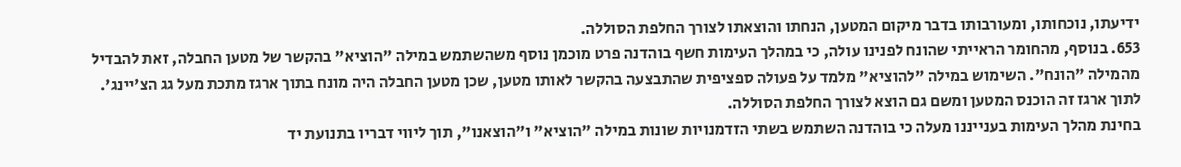ידיעתו, נוכחותו, ומעורבותו בדבר מיקום המטען, הנחתו והוצאתו לצורך החלפת הסוללה.
653. בנוסף, מהחומר הראייתי שהונח לפנינו עולה, כי במהלך העימות חשף בוהדנה פרט מוכמן נוסף משהשתמש במילה "הוציא" בהקשר של מטען החבלה, זאת להבדיל מהמילה "הונח". השימוש במילה "להוציא" מלמד על פעולה ספציפית שהתבצעה בהקשר לאותו מטען, שכן מטען החבלה היה מונח בתוך ארגז מתכת מעל גג הצ'יינג'. לתוך ארגז זה הוכנס המטען ומשם גם הוצא לצורך החלפת הסוללה.
בחינת מהלך העימות בענייננו מעלה כי בוהדנה השתמש בשתי הזדמנויות שונות במילה "הוציא" ו"הוצאנו", תוך ליווי דבריו בתנועת יד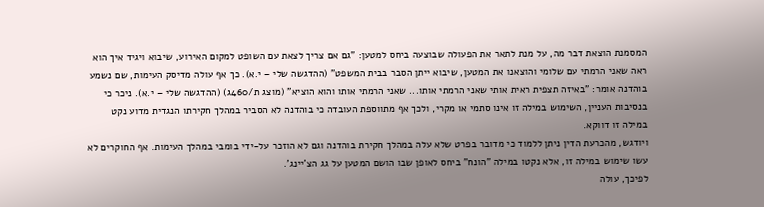המסמנת הוצאת דבר מה, על מנת לתאר את הפעולה שבוצעה ביחס למטען: "גם אם צריך לצאת עם השופט למקום האירוע, שיבוא ויגיד איך הוא ראה שאני הרמתי עם שלומי והוצאנו את המטען, שיבוא ייתן הסבר בבית המשפט" (ההדגשה שלי – י.א). כך אף עולה מדיסק העימות, שם נשמע בוהדנה אומר: "באיזה תצפית ראית אותי שאני הרמתי אותו... שאני הרמתי אותו והוא הוציא" (מוצג ת/460ג) (ההדגשה שלי – י.א). ניכר כי בנסיבות העניין, השימוש במילה זו אינו סתמי או מקרי, ולכך אף מתווספת העובדה כי בוהדנה לא הסביר במהלך חקירתו הנגדית מדוע נקט במילה זו דווקא.
ויודגש, מהכרעת הדין ניתן ללמוד כי מדובר בפרט שלא עלה במהלך חקירת בוהדנה וגם לא הוזכר על-ידי בומבי במהלך העימות. אף החוקרים לא עשו שימוש במילה זו, אלא נקטו במילה "הונח" ביחס לאופן שבו הושם המטען על גג הצ'יינג'.
לפיכך, עולה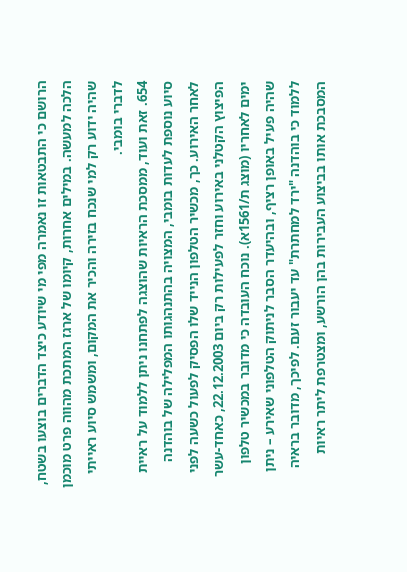הרושם כי התבטאות זו נאמרה מפי מי שיודע כיצד הדברים בוצעו בשטח, הלכה למעשה. במילים אחרות, קיומו של ארגז המתכת מהווה פרט מוכמן שהיה ידוע רק למי שנכח בזירה והכיר את המקום, ומשמש סיוע ראייתי לדברי בומבי.
654. זאת ועוד, ממסכת הראיות שהוצגה לפתחנו ניתן ללמוד על ראיית סיוע נוספת לעדות בומבי, המצויה בהתנהגותו המפלילה של בוהדנה לאחר האירוע. כך, מכשיר הטלפון הנייד שלו הפסיק לפעול כשעה לפני הפיצוץ הקטלני באירוע וחזר לפעילות רק ביום 22.12.2003, כאחד-עשר ימים לאחריו (מוצג ת/1561א). נוכח העובדה כי מדובר במכשיר טלפון שהיה פעיל באופן רציף, ובהיעדר הסבר לניתוק הטלפוני שאירע – ניתן ללמוד כי בוהדנה "ירד למחתרת" עד יעבור זעם. לפיכך, מדובר בראיה המסבכת אותו בביצוע העבירות בהן הורשע, ומצטרפת ליתר ראיות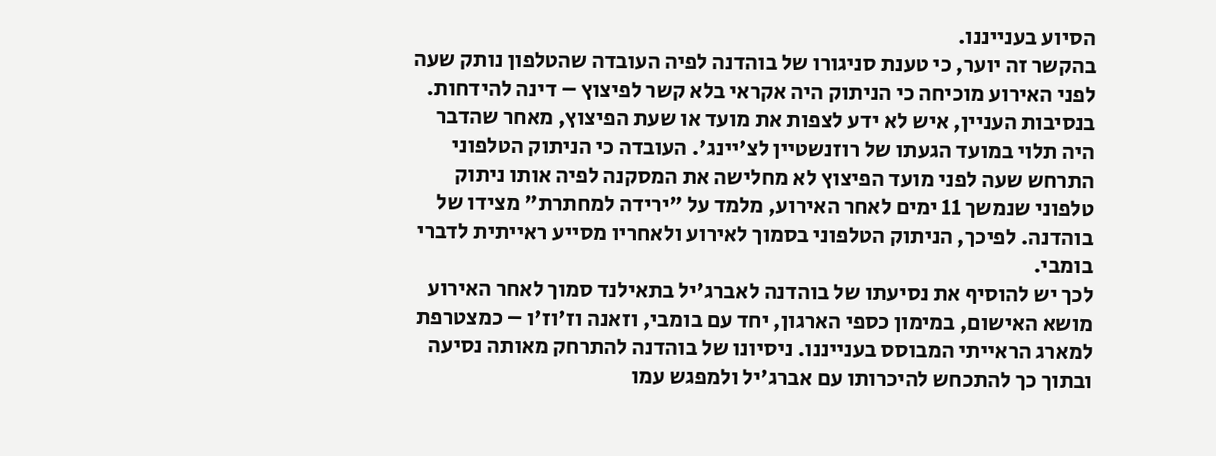הסיוע בענייננו.
בהקשר זה יוער, כי טענת סניגורו של בוהדנה לפיה העובדה שהטלפון נותק שעה לפני האירוע מוכיחה כי הניתוק היה אקראי בלא קשר לפיצוץ – דינה להידחות. בנסיבות העניין, איש לא ידע לצפות את מועד או שעת הפיצוץ, מאחר שהדבר היה תלוי במועד הגעתו של רוזנשטיין לצ'יינג'. העובדה כי הניתוק הטלפוני התרחש שעה לפני מועד הפיצוץ לא מחלישה את המסקנה לפיה אותו ניתוק טלפוני שנמשך 11 ימים לאחר האירוע, מלמד על "ירידה למחתרת" מצידו של בוהדנה. לפיכך, הניתוק הטלפוני בסמוך לאירוע ולאחריו מסייע ראייתית לדברי בומבי.
לכך יש להוסיף את נסיעתו של בוהדנה לאברג'יל בתאילנד סמוך לאחר האירוע מושא האישום, במימון כספי הארגון, יחד עם בומבי, וזאנה וז'וז'ו – כמצטרפת למארג הראייתי המבוסס בענייננו. ניסיונו של בוהדנה להתרחק מאותה נסיעה ובתוך כך להתכחש להיכרותו עם אברג'יל ולמפגש עמו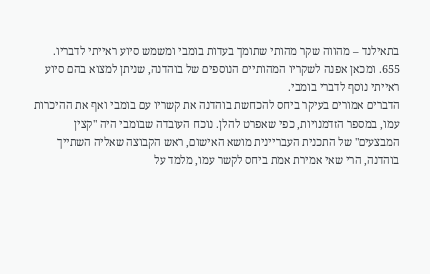בתאילנד – מהווה שקר מהותי שתומך בעדות בומבי ומשמש סיוע ראייתי לדבריו.
655. ומכאן אפנה לשקריו המהותיים הנוספים של בוהדנה, שניתן למצוא בהם סיוע ראייתי נוסף לדברי בומבי.
הדברים אמורים בעיקר ביחס להכחשת בוהדנה את קשריו עם בומבי ואף את ההיכרות עמו, במספר הזדמנויות, כפי שאפרט להלן. נוכח העובדה שבומבי היה "קצין המבצעים" של התכנית העבריינית מושא האישום, ראש הקבוצה שאליה השתייך בוהדנה, הרי שאי אמירת אמת ביחס לקשר עמו, מלמד על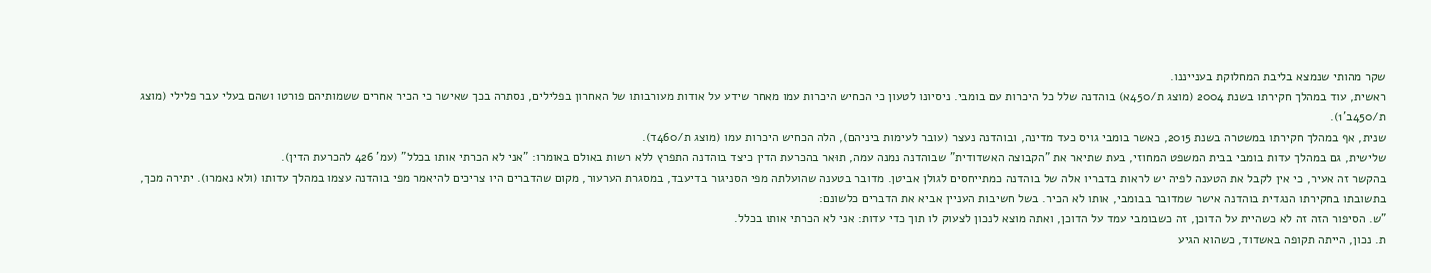שקר מהותי שנמצא בליבת המחלוקת בענייננו.
ראשית, עוד במהלך חקירתו בשנת 2004 (מוצג ת/450א) בוהדנה שלל כל היכרות עם בומבי. ניסיונו לטעון כי הכחיש היכרות עמו מאחר שידע על אודות מעורבותו של האחרון בפלילים, נסתרה בכך שאישר כי הכיר אחרים ששמותיהם פורטו ושהם בעלי עבר פלילי (מוצג ת/450ב'1).
שנית, אף במהלך חקירתו במשטרה בשנת 2015, כאשר בומבי גויס כעד מדינה, ובוהדנה נעצר (עובר לעימות ביניהם), הלה הכחיש היכרות עמו (מוצג ת/460ד).
שלישית, גם במהלך עדות בומבי בבית המשפט המחוזי, בעת שתיאר את "הקבוצה האשדודית" שבוהדנה נמנה עמה, תוּאר בהכרעת הדין כיצד בוהדנה התפרץ ללא רשות באולם באומרו: "אני לא הכרתי אותו בכלל" (עמ' 426 להכרעת הדין).
בהקשר זה אעיר, כי אין לקבל את הטענה לפיה יש לראות בדבריו אלה של בוהדנה כמתייחסים לגולן אביטן. מדובר בטענה שהועלתה מפי הסניגור בדיעבד, במסגרת הערעור, מקום שהדברים היו צריכים להיאמר מפי בוהדנה עצמו במהלך עדותו (ולא נאמרו). יתירה מכך, בתשובתו בחקירתו הנגדית בוהדנה אישר שמדובר בבומבי, אותו לא הכיר. בשל חשיבות העניין אביא את הדברים כלשונם:
"ש. הסיפור הזה זה לא כשהיית על הדוכן, זה כשבומבי עמד על הדוכן, ואתה מוצא לנכון לצעוק לו תוך כדי עדות: אני לא הכרתי אותו בכלל.
ת. נכון, הייתה תקופה באשדוד, כשהוא הגיע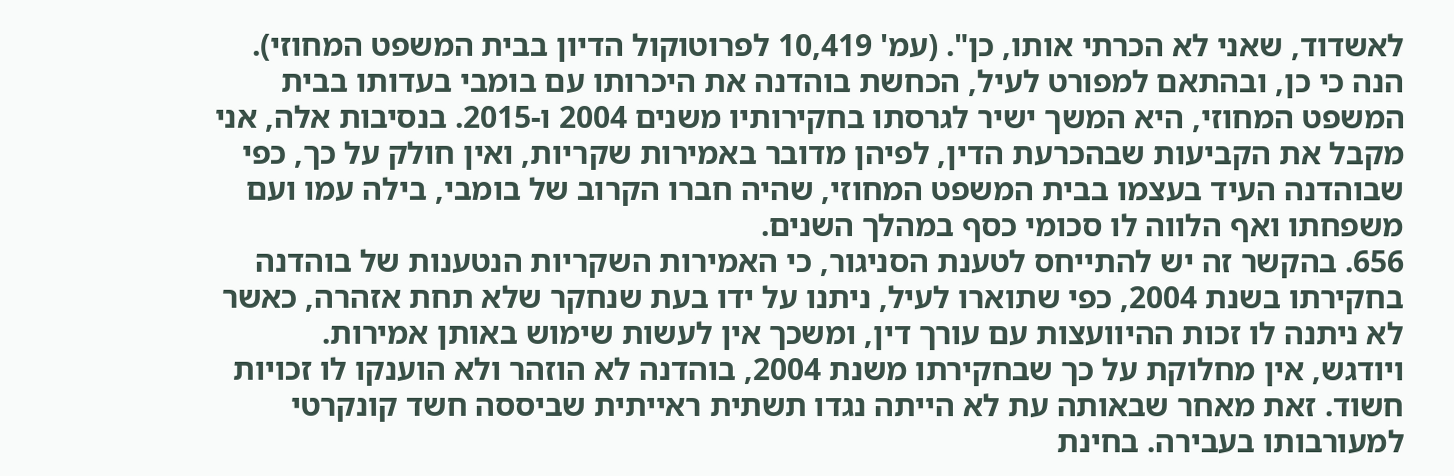לאשדוד, שאני לא הכרתי אותו, כן". (עמ' 10,419 לפרוטוקול הדיון בבית המשפט המחוזי).
הנה כי כן, ובהתאם למפורט לעיל, הכחשת בוהדנה את היכרותו עם בומבי בעדותו בבית המשפט המחוזי, היא המשך ישיר לגרסתו בחקירותיו משנים 2004 ו-2015. בנסיבות אלה, אני מקבל את הקביעות שבהכרעת הדין, לפיהן מדובר באמירות שקריות, ואין חולק על כך, כפי שבוהדנה העיד בעצמו בבית המשפט המחוזי, שהיה חברו הקרוב של בומבי, בילה עמו ועם משפחתו ואף הלווה לו סכומי כסף במהלך השנים.
656. בהקשר זה יש להתייחס לטענת הסניגור, כי האמירות השקריות הנטענות של בוהדנה בחקירתו בשנת 2004, כפי שתוארו לעיל, ניתנו על ידו בעת שנחקר שלא תחת אזהרה, כאשר לא ניתנה לו זכות ההיוועצות עם עורך דין, ומשכך אין לעשות שימוש באותן אמירות.
ויודגש, אין מחלוקת על כך שבחקירתו משנת 2004, בוהדנה לא הוזהר ולא הוענקו לו זכויות חשוד. זאת מאחר שבאותה עת לא הייתה נגדו תשתית ראייתית שביססה חשד קונקרטי למעורבותו בעבירה. בחינת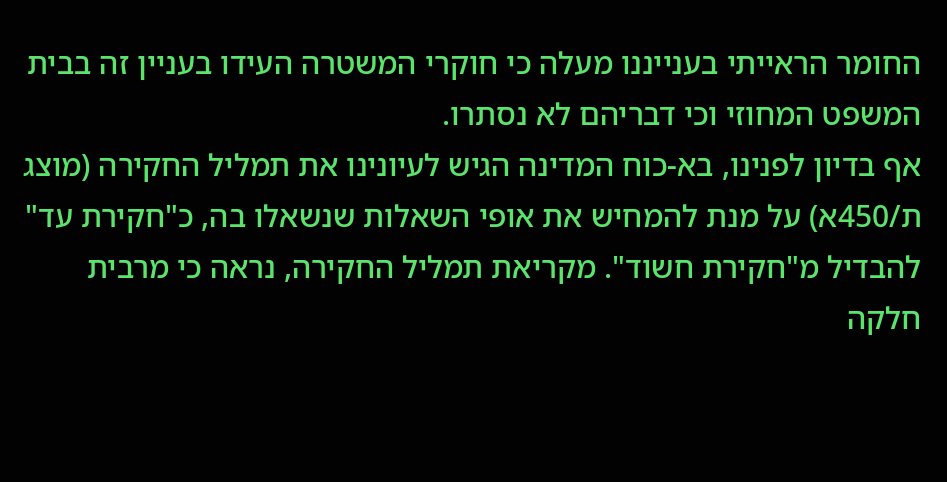החומר הראייתי בענייננו מעלה כי חוקרי המשטרה העידו בעניין זה בבית המשפט המחוזי וכי דבריהם לא נסתרו.
אף בדיון לפנינו, בא-כוח המדינה הגיש לעיונינו את תמליל החקירה (מוצג ת/450א) על מנת להמחיש את אופי השאלות שנשאלו בה, כ"חקירת עד" להבדיל מ"חקירת חשוד". מקריאת תמליל החקירה, נראה כי מרבית חלקה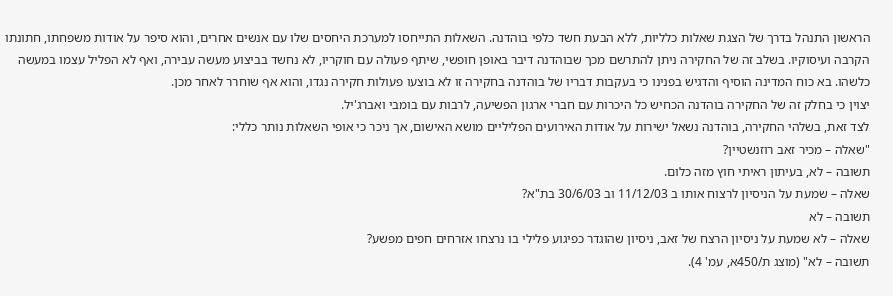הראשון התנהל בדרך של הצגת שאלות כלליות, ללא הבעת חשד כלפי בוהדנה. השאלות התייחסו למערכת היחסים שלו עם אנשים אחרים, והוא סיפר על אודות משפחתו, חתונתו הקרבה ועיסוקיו. בשלב זה של החקירה ניתן להתרשם מכך שבוהדנה דיבר באופן חופשי, שיתף פעולה עם חוקריו, לא נחשד בביצוע מעשה עבירה, ואף לא הפליל עצמו במעשה כלשהו. בא כוח המדינה הוסיף והדגיש בפנינו כי בעקבות דבריו של בוהדנה בחקירה זו לא בוצעו פעולות חקירה נגדו, והוא אף שוחרר לאחר מכן.
יצוין כי בחלק זה של החקירה בוהדנה הכחיש כל היכרות עם חברי ארגון הפשיעה, לרבות עם בומבי ואברג'יל.
לצד זאת, בשלהי החקירה, בוהדנה נשאל ישירות על אודות האירועים הפליליים מושא האישום, אך ניכר כי אופי השאלות נותר כללי:
"שאלה – מכיר זאב רוזנשטיין?
תשובה – לא, בעיתון ראיתי חוץ מזה כלום.
שאלה – שמעת על הניסיון לרצוח אותו ב 11/12/03 וב 30/6/03 בת"א?
תשובה – לא
שאלה – לא שמעת על ניסיון הרצח של זאב, ניסיון שהוגדר כפיגוע פלילי בו נרצחו אזרחים חפים מפשע?
תשובה – לא" (מוצג ת/450א, עמ' 4).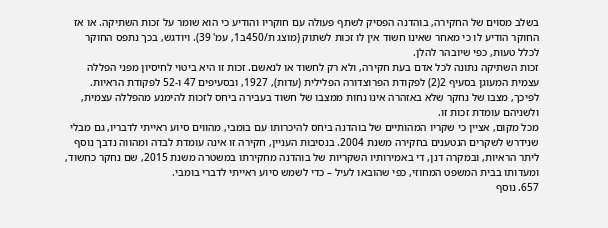בשלב מסוים של החקירה, בוהדנה הפסיק לשתף פעולה עם חוקריו והודיע כי הוא שומר על זכות השתיקה. או אז החוקר הודיע לו כי מאחר שאינו חשוד אין לו זכות לשתוק (מוצג ת/450ב1, עמ' 39). ויודגש, בכך נתפס החוקר לכלל טעות, כפי שיובהר להלן.
זכות השתיקה נתונה לכל אדם בעת חקירה, ולא רק לחשוד או לנאשם. זכות זו היא ביטוי לחיסיון מפני הפללה עצמית המעוגן בסעיף 2(2) לפקודת הפרוצדורה הפלילית (עדות), 1927, ובסעיפים 47 ו-52 לפקודת הראיות. לפיכך, מצבו של נחקר שלא באזהרה אינו נחות ממצבו של חשוד בעבירה ביחס לזכות להימנע מהפללה עצמית, ולשניהם עומדת זכות זו.
מכל מקום, אציין כי שקריו המהותיים של בוהדנה ביחס להיכרותו עם בומבי, מהווים סיוע ראייתי לדבריו, גם מבלי שנידרש לשקרים הנטענים בחקירה משנת 2004. בנסיבות העניין, חקירה זו אינה עומדת לבדה ומהווה נדבך נוסף ליתר הראיות, ובמקרה דנן, די באמירותיו השקריות של בוהדנה מחקירתו במשטרה משנת 2015, שם נחקר כחשוד, ומעדותו בבית המשפט המחוזי, כפי שהובאו לעיל – כדי לשמש סיוע ראייתי לדברי בומבי.
657. נוסף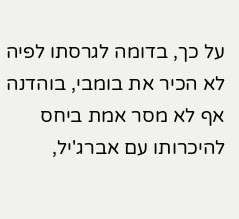על כך, בדומה לגרסתו לפיה לא הכיר את בומבי, בוהדנה אף לא מסר אמת ביחס להיכרותו עם אברג'יל,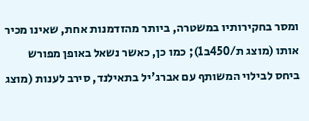ומסר בחקירותיו במשטרה, ביותר מהזדמנות אחת, שאינו מכיר אותו (מוצג ת/450ב1); כמו כן, כאשר נשאל באופן מפורש ביחס לבילוי המשותף עם אברג'יל בתאילנד, סירב לענות (מוצג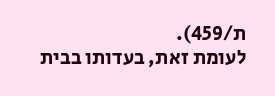ת/459).
לעומת זאת, בעדותו בבית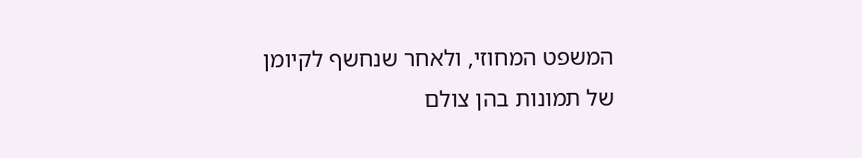המשפט המחוזי, ולאחר שנחשף לקיומן של תמונות בהן צולם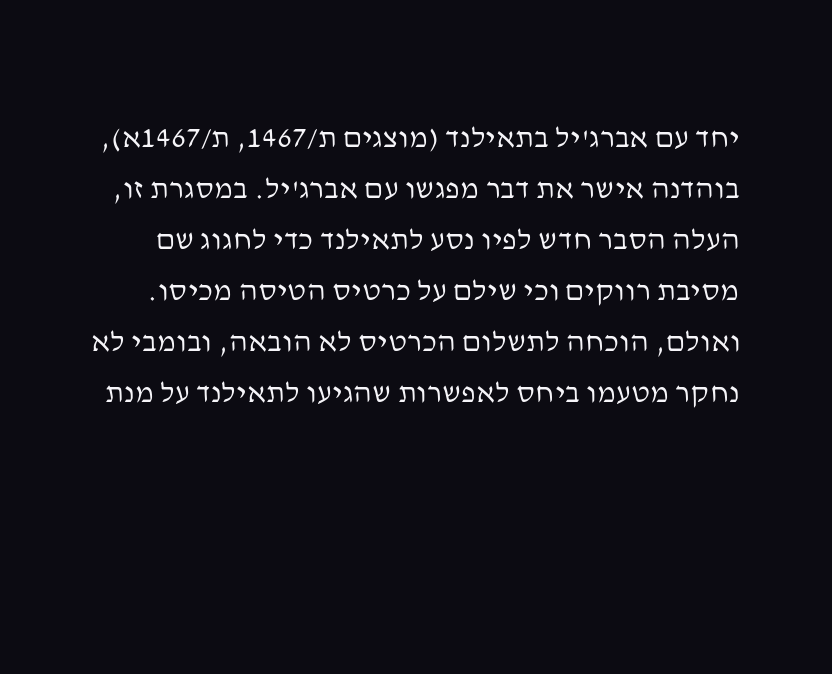יחד עם אברג'יל בתאילנד (מוצגים ת/1467, ת/1467א), בוהדנה אישר את דבר מפגשו עם אברג'יל. במסגרת זו, העלה הסבר חדש לפיו נסע לתאילנד כדי לחגוג שם מסיבת רווקים וכי שילם על כרטיס הטיסה מכיסו. ואולם, הוכחה לתשלום הכרטיס לא הובאה, ובומבי לא נחקר מטעמו ביחס לאפשרות שהגיעו לתאילנד על מנת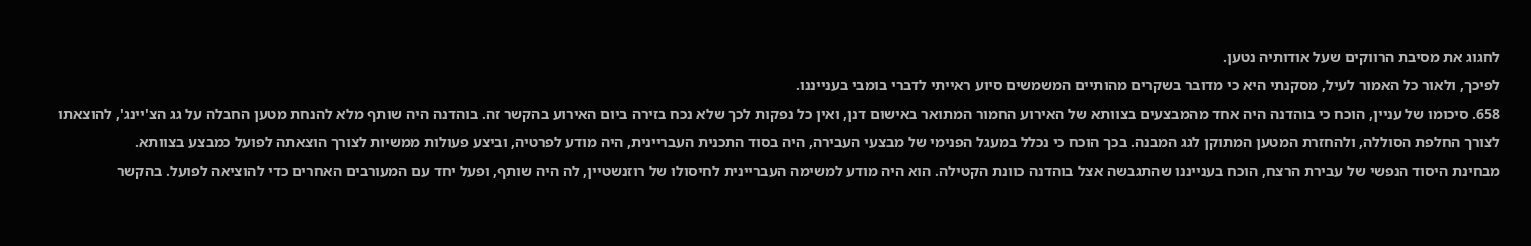לחגוג את מסיבת הרווקים שעל אודותיה נטען.
לפיכך, ולאור כל האמור לעיל, מסקנתי היא כי מדובר בשקרים מהותיים המשמשים סיוע ראייתי לדברי בומבי בענייננו.
658. סיכומו של עניין, הוכח כי בוהדנה היה אחד מהמבצעים בצוותא של האירוע החמור המתואר באישום דנן, ואין כל נפקות לכך שלא נכח בזירה ביום האירוע בהקשר זה. בוהדנה היה שותף מלא להנחת מטען החבלה על גג הצ'יינג', להוצאתו לצורך החלפת הסוללה, ולהחזרת המטען המתוקן לגג המבנה. בכך הוכח כי נכלל במעגל הפנימי של מבצעי העבירה, היה בסוד התכנית העבריינית, היה מודע לפרטיה, וביצע פעולות ממשיות לצורך הוצאתה לפועל כמבצע בצוותא.
מבחינת היסוד הנפשי של עבירת הרצח, הוכח בענייננו שהתגבשה אצל בוהדנה כוונת הקטילה. הוא היה מודע למשימה העבריינית לחיסולו של רוזנשטיין, לה היה שותף, ופעל יחד עם המעורבים האחרים כדי להוציאה לפועל. בהקשר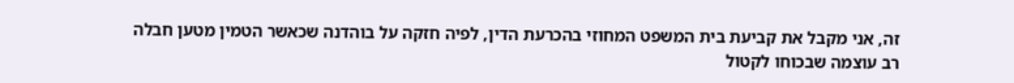זה, אני מקבל את קביעת בית המשפט המחוזי בהכרעת הדין, לפיה חזקה על בוהדנה שכאשר הטמין מטען חבלה רב עוצמה שבכוחו לקטול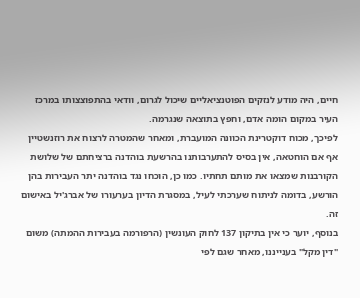חיים, היה מודע לנזקים הפוטנציאליים שיכול לגרום, וודאי בהתפוצצותו במרכז העיר במקום הומה אדם, וחפץ בתוצאה שנגרמה.
לפיכך, מכוח דוקטרינת הכוונה המועברת, ומאחר שהמטרה לרצוח את רוזנשטיין אף אם הוחטאה, אין בסיס להתערבותנו בהרשעת בוהדנה ברציחתם של שלושת הקורבנות שמצאו את מותם תחתיו. כמו כן, הוכחו נגד בוהדנה יתר העבירות בהן הורשע, בדומה לניתוח שערכתי לעיל, במסגרת הדיון בערעורו של אברג'יל באישום זה.
בנוסף, יוער כי אין בתיקון 137 לחוק העונשין (הרפורמה בעבירות ההמתה) משום "דין מקל" בענייננו, מאחר שגם לפי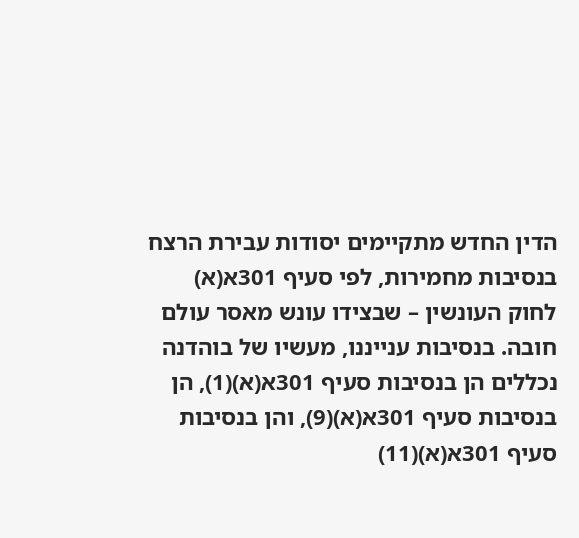הדין החדש מתקיימים יסודות עבירת הרצח בנסיבות מחמירות, לפי סעיף 301א(א) לחוק העונשין – שבצידו עונש מאסר עולם חובה. בנסיבות ענייננו, מעשיו של בוהדנה נכללים הן בנסיבות סעיף 301א(א)(1), הן בנסיבות סעיף 301א(א)(9), והן בנסיבות סעיף 301א(א)(11)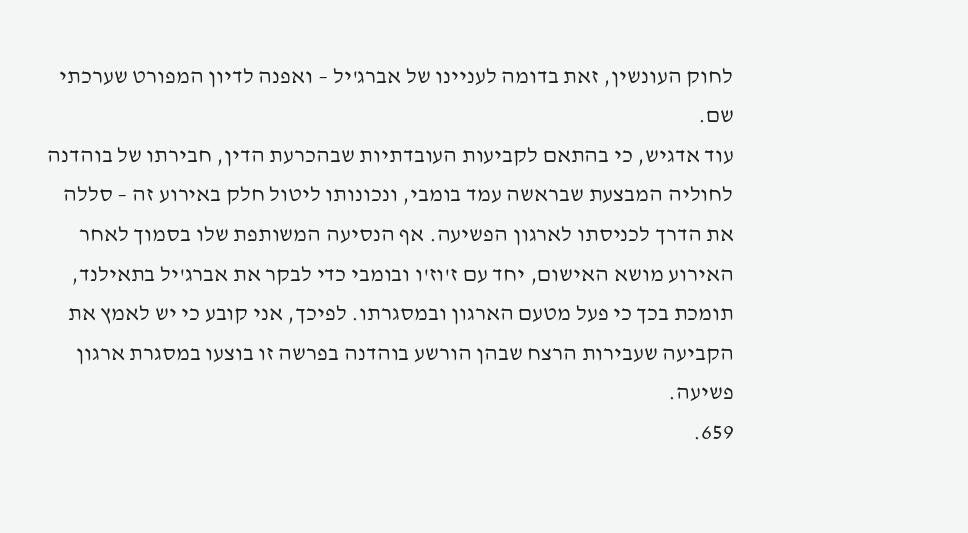לחוק העונשין, זאת בדומה לעניינו של אברג'יל – ואפנה לדיון המפורט שערכתי שם.
עוד אדגיש, כי בהתאם לקביעות העובדתיות שבהכרעת הדין, חבירתו של בוהדנה לחוליה המבצעת שבראשה עמד בומבי, ונכונותו ליטול חלק באירוע זה – סללה את הדרך לכניסתו לארגון הפשיעה. אף הנסיעה המשותפת שלו בסמוך לאחר האירוע מושא האישום, יחד עם ז'וז'ו ובומבי כדי לבקר את אברג'יל בתאילנד, תומכת בכך כי פעל מטעם הארגון ובמסגרתו. לפיכך, אני קובע כי יש לאמץ את הקביעה שעבירות הרצח שבהן הורשע בוהדנה בפרשה זו בוצעו במסגרת ארגון פשיעה.
659.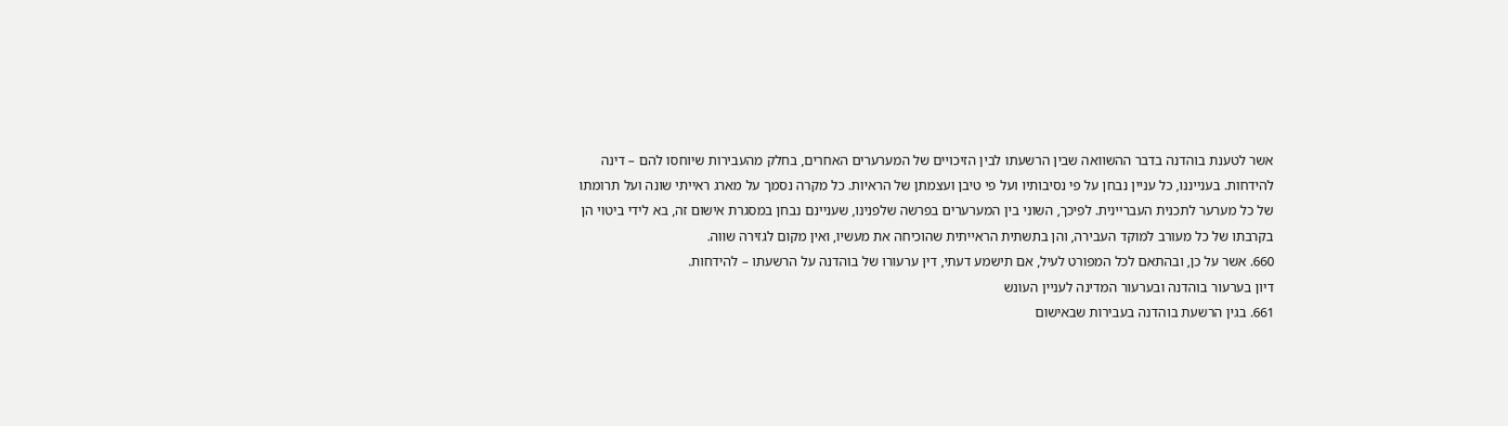אשר לטענת בוהדנה בדבר ההשוואה שבין הרשעתו לבין הזיכויים של המערערים האחרים, בחלק מהעבירות שיוחסו להם – דינה להידחות. בענייננו, כל עניין נבחן על פי נסיבותיו ועל פי טיבן ועצמתן של הראיות. כל מקרה נסמך על מארג ראייתי שונה ועל תרומתו של כל מערער לתכנית העבריינית. לפיכך, השוני בין המערערים בפרשה שלפנינו, שעניינם נבחן במסגרת אישום זה, בא לידי ביטוי הן בקרבתו של כל מעורב למוקד העבירה, והן בתשתית הראייתית שהוכיחה את מעשיו, ואין מקום לגזירה שווה.
660. אשר על כן, ובהתאם לכל המפורט לעיל, אם תישמע דעתי, דין ערעורו של בוהדנה על הרשעתו – להידחות.
דיון בערעור בוהדנה ובערעור המדינה לעניין העונש
661. בגין הרשעת בוהדנה בעבירות שבאישום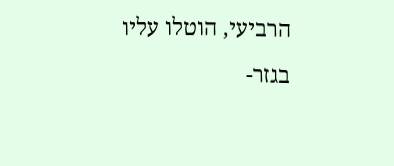הרביעי, הוטלו עליו בגזר-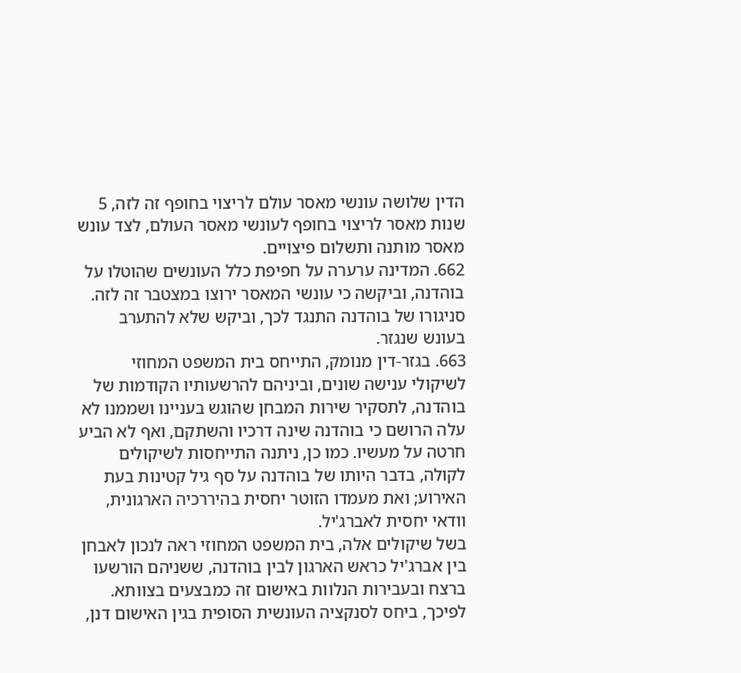הדין שלושה עונשי מאסר עולם לריצוי בחופף זה לזה, 5 שנות מאסר לריצוי בחופף לעונשי מאסר העולם, לצד עונש מאסר מותנה ותשלום פיצויים.
662. המדינה ערערה על חפיפת כלל העונשים שהוטלו על בוהדנה, וביקשה כי עונשי המאסר ירוצו במצטבר זה לזה. סניגורו של בוהדנה התנגד לכך, וביקש שלא להתערב בעונש שנגזר.
663. בגזר-דין מנומק, התייחס בית המשפט המחוזי לשיקולי ענישה שונים, וביניהם להרשעותיו הקודמות של בוהדנה, לתסקיר שירות המבחן שהוגש בעניינו ושממנו לא עלה הרושם כי בוהדנה שינה דרכיו והשתקם, ואף לא הביע חרטה על מעשיו. כמו כן, ניתנה התייחסות לשיקולים לקולה, בדבר היותו של בוהדנה על סף גיל קטינות בעת האירוע; ואת מעמדו הזוטר יחסית בהיררכיה הארגונית, וודאי יחסית לאברג'יל.
בשל שיקולים אלה, בית המשפט המחוזי ראה לנכון לאבחן בין אברג'יל כראש הארגון לבין בוהדנה, ששניהם הורשעו ברצח ובעבירות הנלוות באישום זה כמבצעים בצוותא. לפיכך, ביחס לסנקציה העונשית הסופית בגין האישום דנן,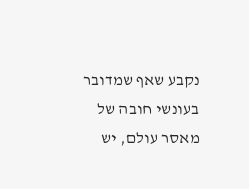נקבע שאף שמדובר בעונשי חובה של מאסר עולם, יש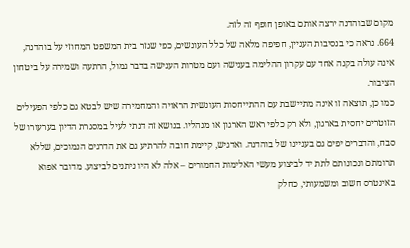מקום שבוהדנה ירצה אותם באופן חופף זה לזה.
664. נראה כי בנסיבות העניין, חפיפה מלאה של כלל העונשים, כפי שגזר בית המשפט המחוזי על בוהדנה, אינה עולה בקנה אחד עם עקרון ההלימה בענישה ועם מטרות הענישה בדבר גמול, הרתעה ושמירה על ביטחון הציבור.
כמו כן, תוצאה זו אינה מתיישבת עם ההתייחסות העונשית הראויה והמחמירה שיש לבטא גם כלפי הפעילים הזוטרים יחסית בארגון, ולא רק כלפי ראש הארגון או מנהליו. בנושא זה דנתי לעיל במסגרת הדיון בערעורו של סבח, והדברים יפים גם בעניינו של בוהדנה. ואדגיש, קיימת חובה להרתיע גם את הדרגים הנמוכים, שללא תרומתם ונכונותם לתת יד לביצוע מעשי האלימות החמורים – אלה לא היו ניתנים לביצוע. מדובר אפוא באינטרס חשוב ומשמעותי, כחלק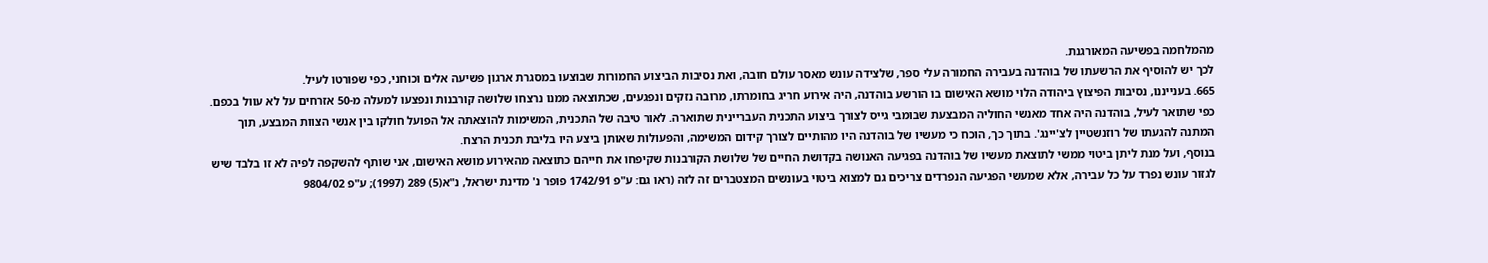מהמלחמה בפשיעה המאורגנת.
לכך יש להוסיף את הרשעתו של בוהדנה בעבירה החמורה עלי ספר, שלצידה עונש מאסר עולם חובה, ואת נסיבות הביצוע החמורות שבוצעו במסגרת ארגון פשיעה אלים וכוחני, כפי שפורטו לעיל.
665. בענייננו, נסיבות הפיצוץ ביהודה הלוי מושא האישום בו הורשע בוהדנה, היה אירוע חריג בחומרתו, מרובה נזקים ונפגעים, שכתוצאה ממנו נרצחו שלושה קורבנות ונפצעו למעלה מ-50 אזרחים על לא עוול בכפם. כפי שתואר לעיל, בוהדנה היה אחד מאנשי החוליה המבצעת שבומבי גייס לצורך ביצוע התכנית העבריינית שתוארה. לאור טיבה של התכנית, המשימות להוצאתה אל הפועל חולקו בין אנשי הצוות המבצע, תוך המתנה להגעתו של רוזנשטיין לצ'יינג'. בתוך כך, הוכח כי מעשיו של בוהדנה היו מהותיים לצורך קידום המשימה, והפעולות שאותן ביצע היו בליבת תכנית הרצח.
בנוסף, ועל מנת ליתן ביטוי ממשי לתוצאת מעשיו של בוהדנה בפגיעה האנושה בקדושת החיים של שלושת הקורבנות שקיפחו את חייהם כתוצאה מהאירוע מושא האישום, אני שותף להשקפה לפיה לא זו בלבד שיש לגזור עונש נפרד על כל עבירה, אלא שמעשי הפגיעה הנפרדים צריכים גם למצוא ביטוי בעונשים המצטברים זה לזה (ראו גם: ע"פ 1742/91 פופר נ' מדינת ישראל, נ"א(5) 289 (1997); ע"פ 9804/02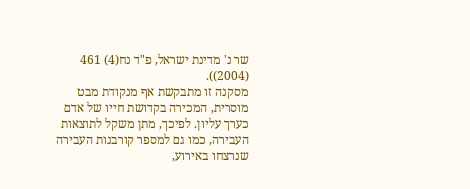שר נ' מדינת ישראל, פ"ד נח(4) 461 (2004)).
מסקנה זו מתבקשת אף מנקודת מבט מוסרית, המכירה בקדושת חייו של אדם כערך עליון. לפיכך, מתן משקל לתוצאות העבירה, כמו גם למספר קורבנות העבירה שנרצחו באירוע,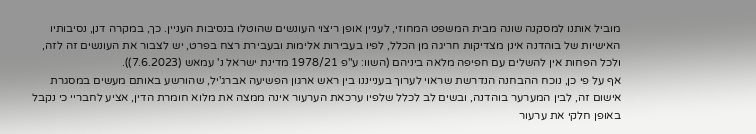מוביל אותנו למסקנה שונה מבית המשפט המחוזי, לעניין אופן ריצוי העונשים שהוטלו בנסיבות העניין. כך, במקרה דנן, נסיבותיו האישיות של בוהדנה אינן מצדיקות חריגה מן הכלל, לפיו בעבירות אלימות ובעבירת רצח בפרט, יש לצבור את העונשים זה לזה, ולכל הפחות אין להשלים עם חפיפה מלאה ביניהם (השוו: ע"פ 1978/21 מדינת ישראל נ' עמאש (7.6.2023)).
אף על פי כן, נוכח ההבחנה הנדרשת שראוי לערוך בענייננו בין ראש ארגון הפשיעה אברג'יל, שהורשע באותם מעשים במסגרת אישום זה, לבין המערער בוהדנה, ובשים לב לכלל שלפיו ערכאת הערעור אינה ממצה את מלוא חומרת הדין, אציע לחבריי כי נקבל באופן חלקי את ערעור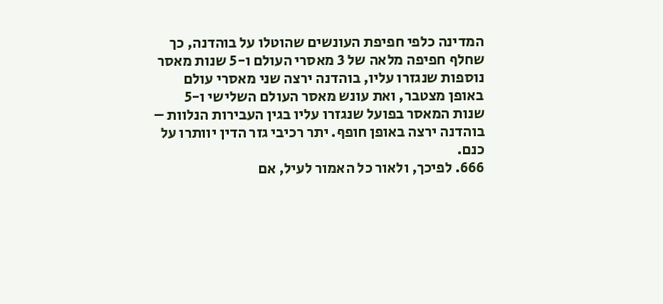המדינה כלפי חפיפת העונשים שהוטלו על בוהדנה, כך שחלף חפיפה מלאה של 3 מאסרי העולם ו-5 שנות מאסר נוספות שנגזרו עליו, בוהדנה ירצה שני מאסרי עולם באופן מצטבר, ואת עונש מאסר העולם השלישי ו-5 שנות המאסר בפועל שנגזרו עליו בגין העבירות הנלוות – בוהדנה ירצה באופן חופף. יתר רכיבי גזר הדין יוותרו על כנם.
666. לפיכך, ולאור כל האמור לעיל, אם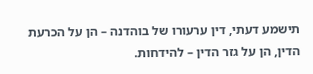תישמע דעתי, דין ערעורו של בוהדנה – הן על הכרעת הדין, הן על גזר הדין – להידחות.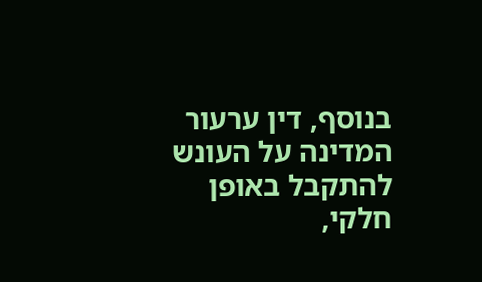בנוסף, דין ערעור המדינה על העונש להתקבל באופן חלקי,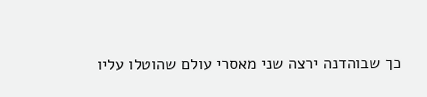כך שבוהדנה ירצה שני מאסרי עולם שהוטלו עליו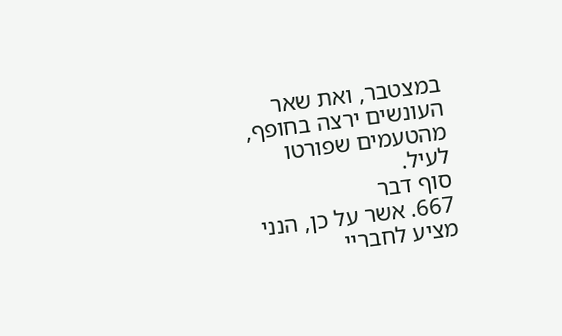במצטבר, ואת שאר העונשים ירצה בחופף, מהטעמים שפורטו לעיל.
סוף דבר
667. אשר על כן, הנני מציע לחבריי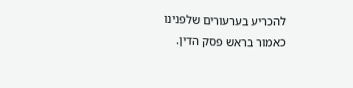להכריע בערעורים שלפנינו כאמור בראש פסק הדין.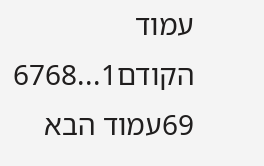עמוד הקודם1...6768
69עמוד הבא